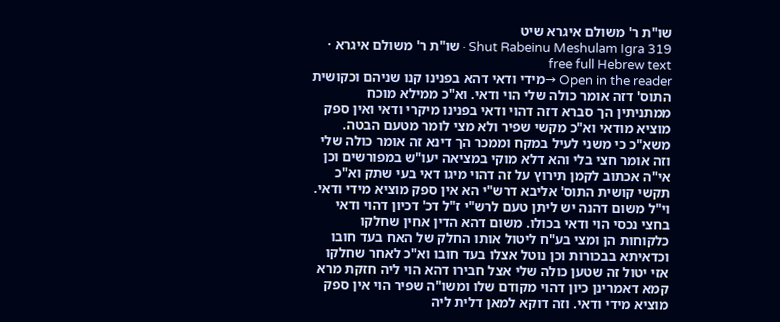שו"ת ר' משולם איגרא שיט
Shut Rabeinu Meshulam Igra 319 · שו"ת ר' משולם איגרא · free full Hebrew text
Open in the reader →מידי ודאי דהא בפנינו קנו שניהם וכקושית התוס' דזה אומר כולה שלי הוי ודאי. וא"כ ממילא מוכח ממתניתין הך סברא דזה דהוי ודאי בפנינו מיקרי ודאי ואין ספק מוציא מודאי וא"כ מקשי שפיר ולא מצי לומר מטעם הבטה. משא"כ כי משני לעיל במקח וממכר הך דינא זה אומר כולה שלי וזה אומר חצי בלי והא דלא מוקי במציאה יעו"ש במפורשים וכן אי"ה אכתוב לקמן תירוץ על זה דהוי מיגו דאי בעי שתק וא"כ תקשי קושית התוס' אליבא דרש"י הא אין ספק מוציא מידי ודאי. וי"ל משום דהנה יש ליתן טעם לרש"י ז"ל דכ' דכיון דהוי ודאי בחצי נכסי הוי ודאי בכולו. משום דהא הדין אחין שחלקו כלקוחות הן ומצי בע"ח ליטול אותו החלק של האח בעד חובו וכדאיתא בבכורות וכן נוטל אצלו בעד חובו וא"כ לאחר שחלקו אזי יטול זה שטען כולה שלי אצל חבירו דהא הוי ליה חזקת מרא קמא דאמרינן כיון דהוי מקודם שלו ומשו"ה שפיר הוי אין ספק מוציא מידי ודאי. וזה דוקא למאן דלית ליה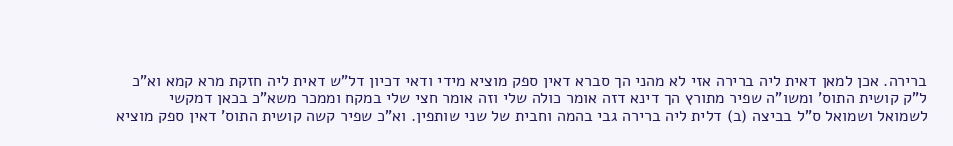ברירה. אכן למאן דאית ליה ברירה אזי לא מהני הך סברא דאין ספק מוציא מידי ודאי דכיון דל"ש דאית ליה חזקת מרא קמא וא"כ ל"ק קושית התוס' ומשו"ה שפיר מתורץ הך דינא דזה אומר כולה שלי וזה אומר חצי שלי במקח וממכר משא"כ בכאן דמקשי לשמואל ושמואל ס"ל בביצה (ב) דלית ליה ברירה גבי בהמה וחבית של שני שותפין. וא"כ שפיר קשה קושית התוס' דאין ספק מוציא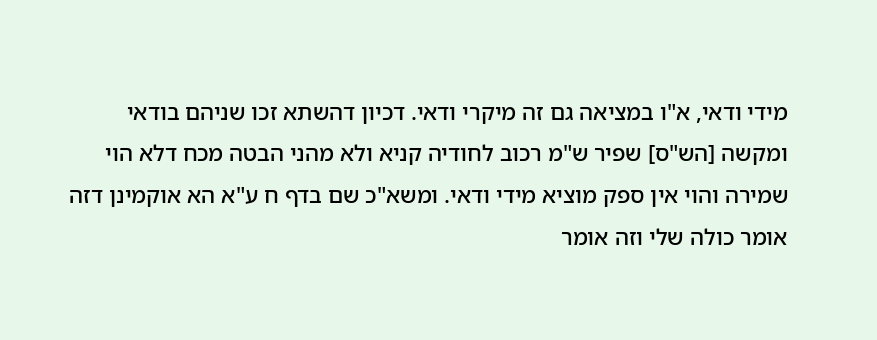מידי ודאי, א"ו במציאה גם זה מיקרי ודאי. דכיון דהשתא זכו שניהם בודאי ומקשה [הש"ס] שפיר ש"מ רכוב לחודיה קניא ולא מהני הבטה מכח דלא הוי שמירה והוי אין ספק מוציא מידי ודאי. ומשא"כ שם בדף ח ע"א הא אוקמינן דזה אומר כולה שלי וזה אומר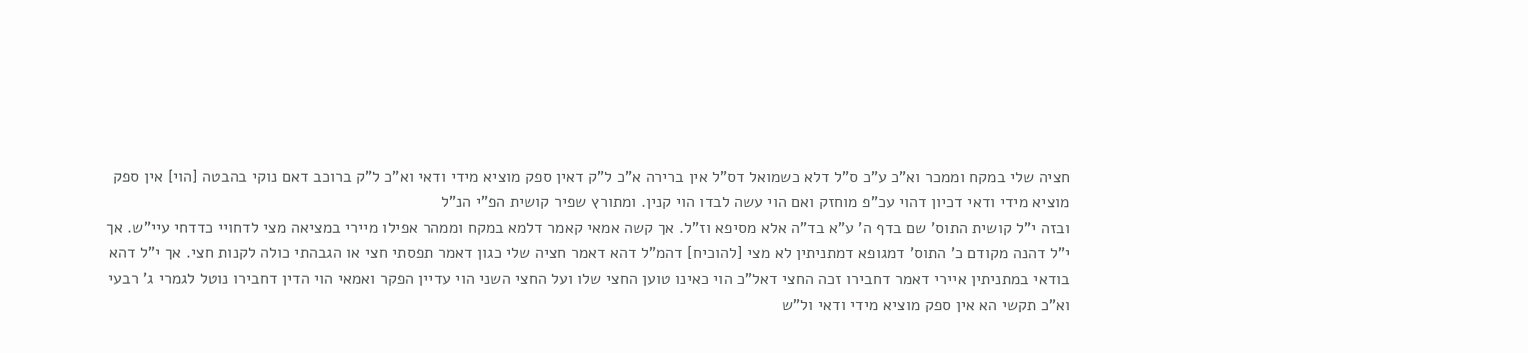חציה שלי במקח וממכר וא"כ ע"כ ס"ל דלא כשמואל דס"ל אין ברירה א"כ ל"ק דאין ספק מוציא מידי ודאי וא"כ ל"ק ברוכב דאם נוקי בהבטה [הוי] אין ספק מוציא מידי ודאי דכיון דהוי עכ"פ מוחזק ואם הוי עשה לבדו הוי קנין. ומתורץ שפיר קושית הפ"י הנ"ל
ובזה י"ל קושית התוס' שם בדף ה' ע"א בד"ה אלא מסיפא וז"ל. אך קשה אמאי קאמר דלמא במקח וממהר אפילו מיירי במציאה מצי לדחויי כדדחי עיי"ש. אך י"ל דהנה מקודם כ' התוס' דמגופא דמתניתין לא מצי [להוכיח] דהמ"ל דהא דאמר חציה שלי כגון דאמר תפסתי חצי או הגבהתי כולה לקנות חצי. אך י"ל דהא בודאי במתניתין איירי דאמר דחבירו זכה החצי דאל"כ הוי כאינו טוען החצי שלו ועל החצי השני הוי עדיין הפקר ואמאי הוי הדין דחבירו נוטל לגמרי ג' רבעי וא"כ תקשי הא אין ספק מוציא מידי ודאי ול"ש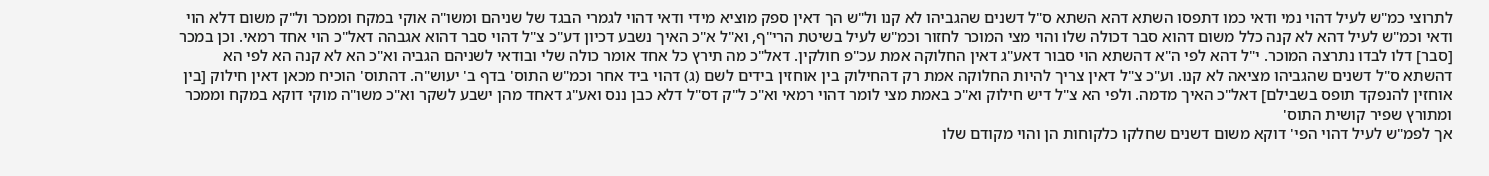לתרוצי כמ"ש לעיל דהוי נמי ודאי כמו דתפסו השתא דהא השתא ס"ל דשנים שהגביהו לא קנו ול"ש הך דאין ספק מוציא מידי ודאי דהוי לגמרי הבגד של שניהם ומשו"ה אוקי במקח וממכר ול"ק משום דלא הוי ודאי וכמ"ש לעיל דהא לא קנה כלל משום דהוא סבר דכולה שלו והוי מצי המוכר לחזור וכמ"ש לעיל בשיטת הרי"ף, וא"ל א"כ האיך נשבע דכיון דע"כ צ"ל דהוי סבר דהוא אגבהה דאל"כ הוי אחד רמאי. וכן במכר [סבר] דלו לבדו נתרצה המוכר. י"ל דהא לפי ה"א דהשתא הוי סבור דאע"ג דאין החלוקה אמת עכ"פ חולקין. דאל"כ מה תירץ כל אחד אומר כולה שלי ובודאי לשניהם הגביה וא"כ הא לא קנה הא לפי הא דהשתא ס"ל דשנים שהגביהו מציאה לא קנו. וע"כ צ"ל דאין צריך להיות החלוקה אמת רק דהחילוק בין אוחזין בידים לשם (ג) דהוי ביד אחר וכמ"ש התוס' בדף ב' יעוש"ה. דהתוס' הוכיח מכאן דאין חילוק [בין אוחזין להנפקד תופס בשבילם] דאל"כ האיך מדמה. ולפי הא צ"ל דיש חילוק וא"כ באמת מצי לומר דהוי רמאי וא"כ ל"ק דס"ל דלא כבן ננס ואע"ג דאחד מהן ישבע לשקר וא"כ משו"ה מוקי דוקא במקח וממכר ומתורץ שפיר קושית התוס'
אך לפמ"ש לעיל דהוי הפי' דוקא משום דשנים שחלקו כלקוחות הן והוי מקודם שלו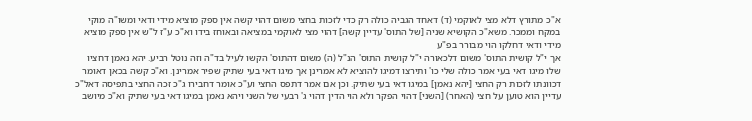א"כ מתורץ דלא מצי לאוקמי (ד) דאחד הגביה כולה רק כדי לזכות בחצי משום דהוי קשה אין ספק מוציא מידי ודאי ומשו"ה מוקי במקח וממכר. משא"כ הקושיא שניה [של התוס' עדיין קשה] דהוי מצי לאוקמי במציאה ובאוחז בידו וא"כ ע"ז ל"ש אין ספק מוציא מידי ודאי דחלקו הוי מבורר בפ"ע
אך י"ל קושית התוס' משום דלכאורה י"ל קושית התוס' הנ"ל (ה) משום דהתוס' הקשו לעיל בד"ה וזה נוטל רביע. יהא נאמן דחציו שלו מיגו דאי בעי אמר כולה שלי כו' ותירצו דמיגו להוציא לא אמרינן אך מיגו דאי בעי שתיק שפיר אמרינן. וא"כ קשה בכאן דאומר דכוונתו לזכות רק החצי [יהא נאמן] במיגו דאי בעי שתיק. וכן אם אמר דתפס החצי וע"כ אומר דחבירו ג"כ זכה החצי בתפיסה דאל"כ עדיין הוא טוען על חצי (האחר) [השני] דהוי הפקר ולא הוי הדין דהוי ג' רבעי של השני ויהא נאמן במיגו דאי בעי שתיק וא"כ מיושב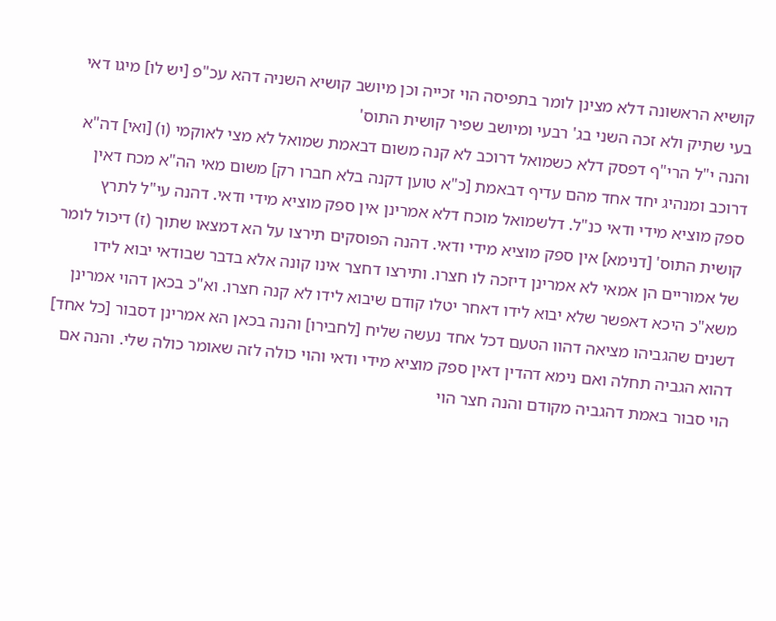קושיא הראשונה דלא מצינן לומר בתפיסה הוי זכייה וכן מיושב קושיא השניה דהא עכ"פ [יש לו] מיגו דאי בעי שתיק ולא זכה השני בג' רבעי ומיושב שפיר קושית התוס'
והנה י"ל הרי"ף דפסק דלא כשמואל דרוכב לא קנה משום דבאמת שמואל לא מצי לאוקמי (ו) [ואי] דה"א דרוכב ומנהיג יחד אחד מהם עדיף דבאמת [כ"א טוען דקנה בלא חברו רק] משום מאי הה"א מכח דאין ספק מוציא מידי ודאי כנ"ל. דלשמואל מוכח דלא אמרינן אין ספק מוציא מידי ודאי. דהנה עי"ל לתרץ קושית התוס' [דנימא] אין ספק מוציא מידי ודאי. דהנה הפוסקים תירצו על הא דמצאו שתוך (ז) דיכול לומר של אמוריים הן אמאי לא אמרינן דיזכה לו חצרו. ותירצו דחצר אינו קונה אלא בדבר שבודאי יבוא לידו משא"כ היכא דאפשר שלא יבוא לידו דאחר יטלו קודם שיבוא לידו לא קנה חצרו. וא"כ בכאן דהוי אמרינן דשנים שהגביהו מציאה דהוו הטעם דכל אחד נעשה שליח [לחבירו] והנה בכאן הא אמרינן דסבור [כל אחד] דהוא הגביה תחלה ואם נימא דהדין דאין ספק מוציא מידי ודאי והוי כולה לזה שאומר כולה שלי. והנה אם הוי סבור באמת דהגביה מקודם והנה חצר הוי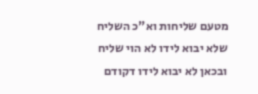מטעם שליחות וא"כ השליח שלא יבוא לידו לא הוי שליח ובכאן לא יבוא לידו דקודם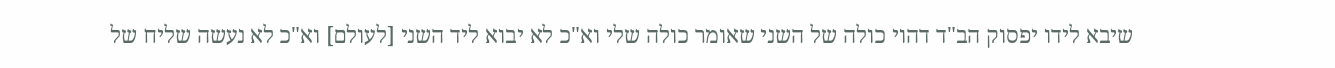שיבא לידו יפסוק הב"ד דהוי כולה של השני שאומר כולה שלי וא"כ לא יבוא ליד השני [לעולם] וא"כ לא נעשה שליח של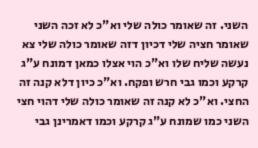השני. זה שאומר כולה שלי וא"כ לא זכה השני שאומר חציה שלי דכיון דזה שאומר כולה שלי צא נעשה שליח שלו וא"כ הוי אצלו כמאן דמונח ע"ג קרקע וכמו גבי חרש ופקח. וא"כ כיון דלא קנה זה החצי. וא"כ לא קנה זה שאומר כולה שלי דהוי חצי השני כמו שמונח ע"ג קרקע וכמו דאמרינן גבי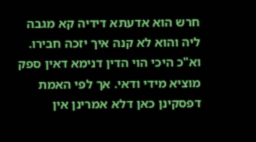חרש הוא אדעתא דידיה קא מגבה ליה והוא לא קנה איך יזכה חבירו. וא"כ היכי הוי הדין דנימא דאין ספק מוציא מידי ודאי. אך לפי האמת דפסקינן כאן דלא אמרינן אין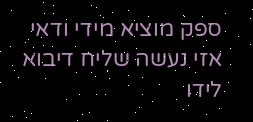ספק מוציא מידי ודאי אזי נעשה שליח דיבוא לידו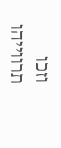וזכו תרווייהו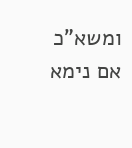ומשא"כ אם נימא